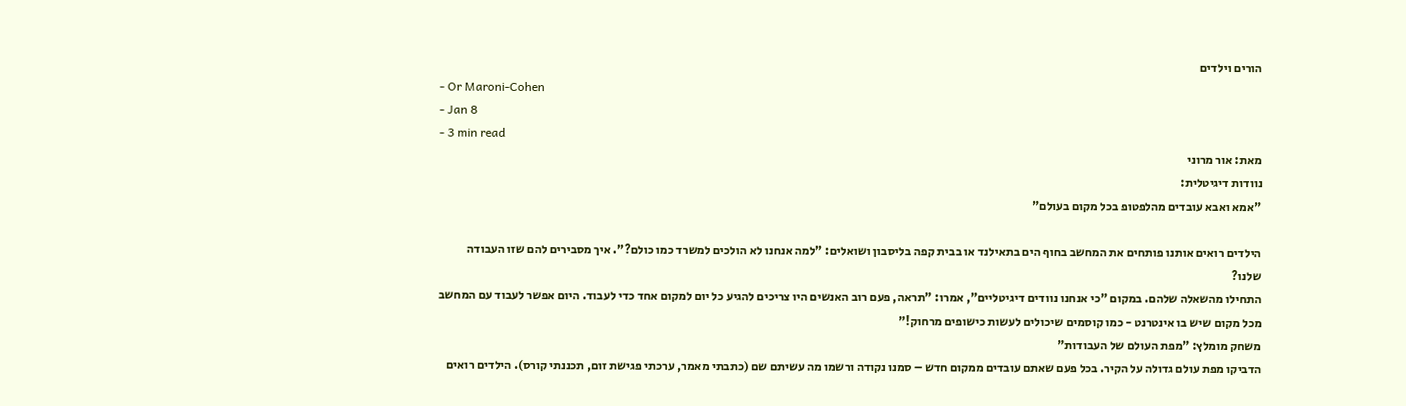הורים וילדים
- Or Maroni-Cohen
- Jan 8
- 3 min read
מאת: אור מרוני
נוודות דיגיטלית:
"אמא ואבא עובדים מהלפטופ בכל מקום בעולם"

הילדים רואים אותנו פותחים את המחשב בחוף הים בתאילנד או בבית קפה בליסבון ושואלים: "למה אנחנו לא הולכים למשרד כמו כולם?". איך מסבירים להם שזו העבודה שלנו?
התחילו מהשאלה שלהם. במקום "כי אנחנו נוודים דיגיטליים", אמרו: "תראה, פעם רוב האנשים היו צריכים להגיע כל יום למקום אחד כדי לעבוד. היום אפשר לעבוד עם המחשב מכל מקום שיש בו אינטרנט - כמו קוסמים שיכולים לעשות כישופים מרחוק!"
משחק מומלץ: "מפת העולם של העבודות"
הדביקו מפת עולם גדולה על הקיר. בכל פעם שאתם עובדים ממקום חדש – סמנו נקודה ורשמו מה עשיתם שם (כתבתי מאמר, ערכתי פגישת זום, תכננתי קורס). הילדים רואים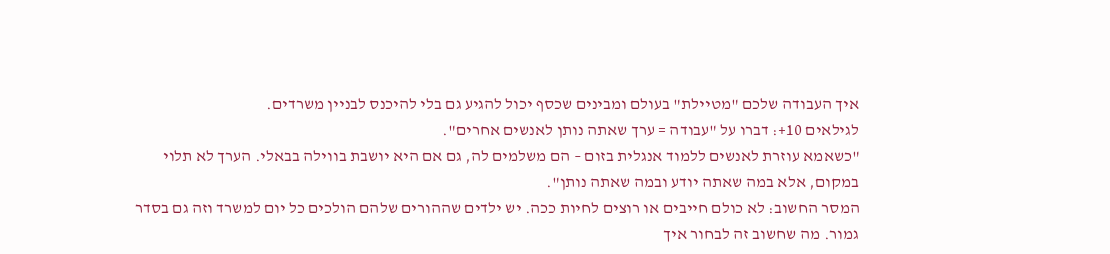איך העבודה שלכם "מטיילת" בעולם ומבינים שכסף יכול להגיע גם בלי להיכנס לבניין משרדים.
לגילאים 10+: דברו על "עבודה = ערך שאתה נותן לאנשים אחרים".
"כשאמא עוזרת לאנשים ללמוד אנגלית בזום – הם משלמים לה, גם אם היא יושבת בווילה בבאלי. הערך לא תלוי במקום, אלא במה שאתה יודע ובמה שאתה נותן".
המסר החשוב: לא כולם חייבים או רוצים לחיות ככה. יש ילדים שההורים שלהם הולכים כל יום למשרד וזה גם בסדר גמור. מה שחשוב זה לבחור איך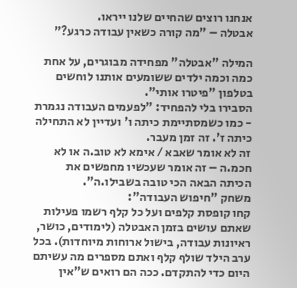אנחנו רוצים שהחיים שלנו ייראו.
אבטלה – "מה קורה כשאין עבודה כרגע?"

המילה "אבטלה" מפחידה מבוגרים, על אחת כמה וכמה ילדים ששומעים אותנו לוחשים בטלפון "פיטרו אותי".
הסבירו בלי להפחיד: "לפעמים העבודה נגמרת - כמו כשמסתיימת כיתה ו' ועדיין לא התחילה כיתה ז'. זה זמן מעבר.
זה לא אומר שאבא / אימא לא טוב.ה או לא חכמ.ה – זה אומר שעכשיו מחפשים את הכיתה הבאה הכי טובה בשבילו.ה".
משחק "חיפוש העבודה":
קחו קופסת קלפים ועל כל קלף רשמו פעילות שאתם עושים בזמן האבטלה (לימודים, כושר, ראיונות עבודה, בישול ארוחות מיוחדות). בכל ערב הילד שולף קלף ואתם מספרים מה עשיתם היום כדי להתקדם. ככה הם רואים ש"אין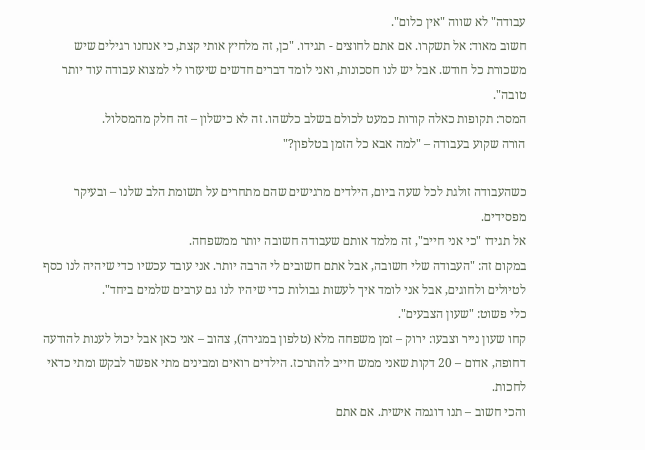עבודה" לא שווה "אין כלום".
חשוב מאוד: אל תשקרו. אם אתם לחוצים - תגידו. "כן, זה מלחיץ אותי קצת, כי אנחנו רגילים שיש משכורת כל חודש. אבל יש לנו חסכונות, ואני לומד דברים חדשים שיעזרו לי למצוא עבודה עוד יותר טובה".
המסר: תקופות כאלה קורות כמעט לכולם בשלב כלשהו. זה לא כישלון – זה חלק מהמסלול.
הורה שקוע בעבודה – "למה אבא כל הזמן בטלפון?"

כשהעבודה זולגת לכל שעה ביום, הילדים מרגישים שהם מתחרים על תשומת הלב שלנו – ובעיקר מפסידים.
אל תגידו "כי אני חייב", זה מלמד אותם שעבודה חשובה יותר ממשפחה.
במקום זה: "העבודה שלי חשובה, אבל אתם חשובים לי הרבה יותר. אני עובד עכשיו כדי שיהיה לנו כסף לטיולים ולחוגים, אבל אני לומד איך לעשות גבולות כדי שיהיו לנו גם ערבים שלמים ביחד".
כלי פשוט: "שעון הצבעים".
קחו שעון נייר וצבעו: ירוק – זמן משפחה מלא (טלפון במגירה), צהוב – אני כאן אבל יכול לענות להודעה דחופה, אדום – 20 דקות שאני ממש חייב להתרכז. הילדים רואים ומבינים מתי אפשר לבקש ומתי כדאי לחכות.
והכי חשוב – תנו דוגמה אישית. אם אתם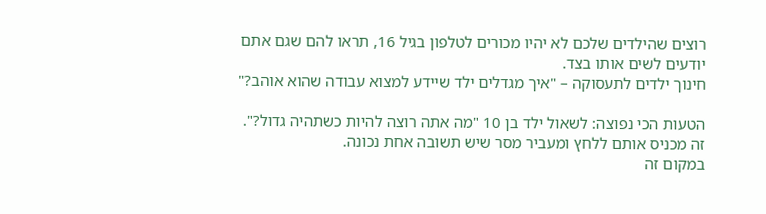רוצים שהילדים שלכם לא יהיו מכורים לטלפון בגיל 16, תראו להם שגם אתם יודעים לשים אותו בצד.
חינוך ילדים לתעסוקה – "איך מגדלים ילד שיידע למצוא עבודה שהוא אוהב?"

הטעות הכי נפוצה: לשאול ילד בן 10 "מה אתה רוצה להיות כשתהיה גדול?". זה מכניס אותם ללחץ ומעביר מסר שיש תשובה אחת נכונה.
במקום זה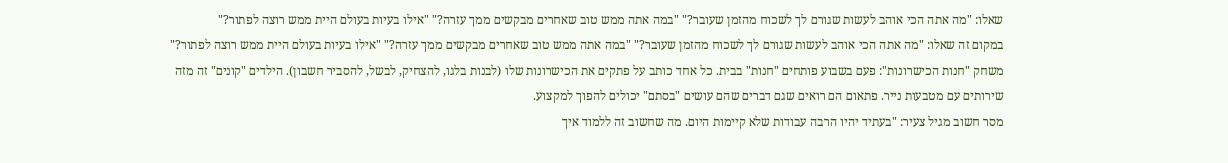שאלו: "מה אתה הכי אוהב לעשות שגורם לך לשכוח מהזמן שעובר?" "במה אתה ממש טוב שאחרים מבקשים ממך עזרה?" "אילו בעיות בעולם היית ממש רוצה לפתור?"
במקום זה שאלו: "מה אתה הכי אוהב לעשות שגורם לך לשכוח מהזמן שעובר?" "במה אתה ממש טוב שאחרים מבקשים ממך עזרה?" "אילו בעיות בעולם היית ממש רוצה לפתור?"
משחק "חנות הכישרונות": פעם בשבוע פותחים "חנות" בבית. כל אחד כותב על פתקים את הכישרונות שלו (לבנות בלגו, להצחיק, לבשל, להסביר חשבון). הילדים "קונים" זה מזה שירותים עם מטבעות נייר. פתאום הם רואים שגם דברים שהם עושים "בסתם" יכולים להפוך למקצוע.
מסר חשוב מגיל צעיר: "בעתיד יהיו הרבה עבודות שלא קיימות היום. מה שחשוב זה ללמוד איך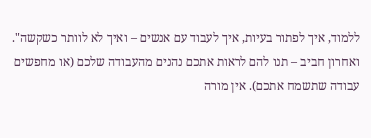ללמוד, איך לפתור בעיות, איך לעבוד עם אנשים – ואיך לא לוותר כשקשה".
ואחרון חביב – תנו להם לראות אתכם נהנים מהעבודה שלכם (או מחפשים עבודה שתשמח אתכם). אין מורה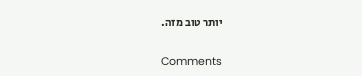יותר טוב מזה.


Comments